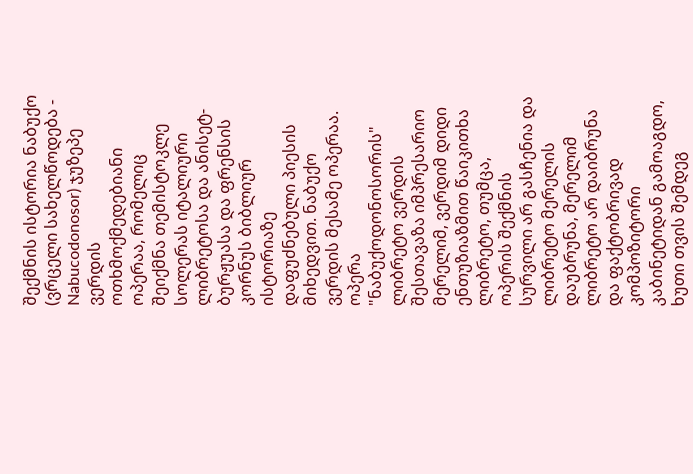შექმნის ისტორია ნაბუქო (ვრცელი სახელწოდება - Nabucodonosor) ჯუზეპე ვერდის ოთხმოქმედებიანი ოპერაა, რომელიც შეიქმნა თემისტოკლე სოლერას იტალიური ლიბრეტოსა და ანისეტ-ბურჟუასა და ფრენსის კორნუს ბიბლიურ ისტორიაზე დაფუძნებული პიესის მიხედვით. ნაბუქო ვერდის მესამე ოპერაა. ოპერა "ნაბუქოდონოსორის" ლიბრეტო ვერდის შესთავაზა იმპრესარიო მერელიმ, ვერდიმ დიდი ენთუზიაზმით წაიკითხა ლიბრეტო, თუმცა, ოპერის შექმნის სურვილი არ გასჩენია და ლიბრეტო მერელის დაუბრუნა, მერელიმ ლიბრეტო არ დაიბრუნა და ფაქტობრივად კომპოზიტორი კაბინეტიდან გამოაგდო, ხუთი თვის შემდეგ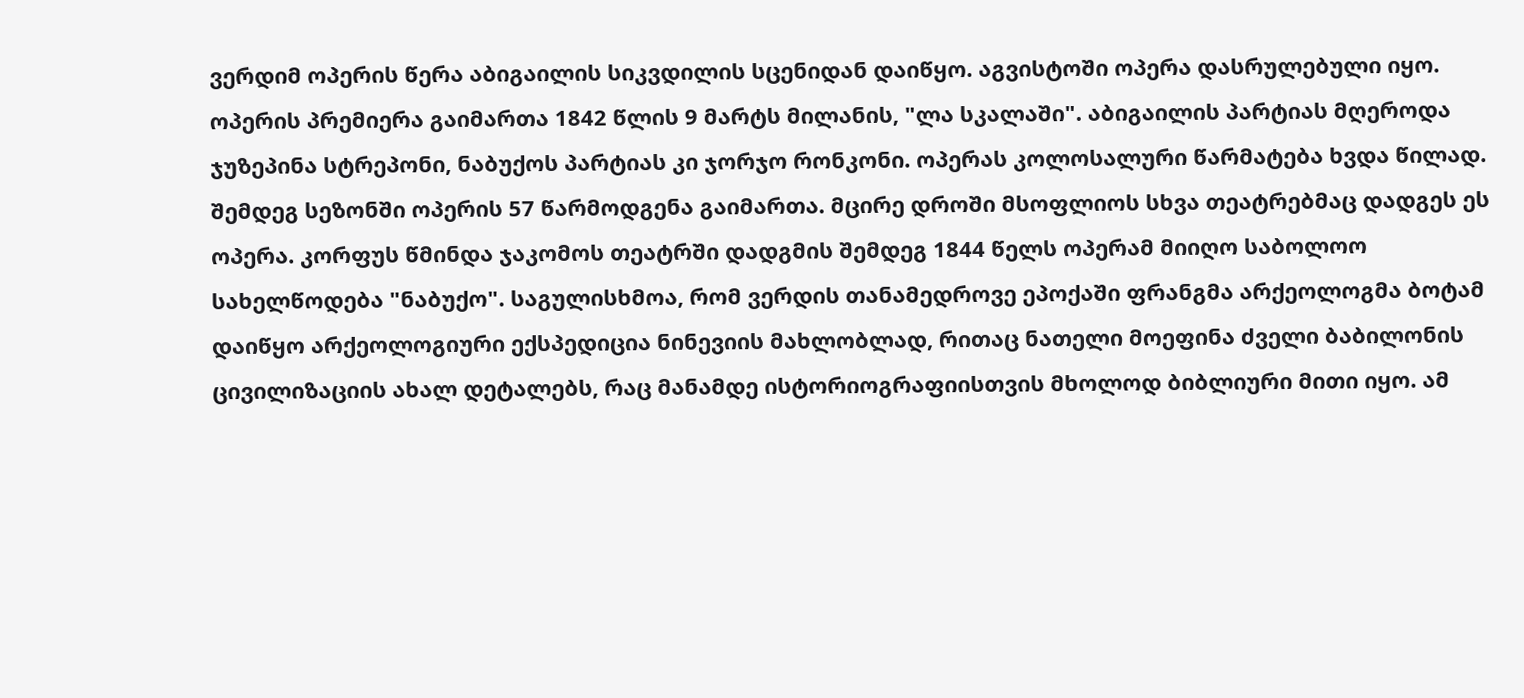ვერდიმ ოპერის წერა აბიგაილის სიკვდილის სცენიდან დაიწყო. აგვისტოში ოპერა დასრულებული იყო. ოპერის პრემიერა გაიმართა 1842 წლის 9 მარტს მილანის, "ლა სკალაში". აბიგაილის პარტიას მღეროდა ჯუზეპინა სტრეპონი, ნაბუქოს პარტიას კი ჯორჯო რონკონი. ოპერას კოლოსალური წარმატება ხვდა წილად. შემდეგ სეზონში ოპერის 57 წარმოდგენა გაიმართა. მცირე დროში მსოფლიოს სხვა თეატრებმაც დადგეს ეს ოპერა. კორფუს წმინდა ჯაკომოს თეატრში დადგმის შემდეგ 1844 წელს ოპერამ მიიღო საბოლოო სახელწოდება "ნაბუქო". საგულისხმოა, რომ ვერდის თანამედროვე ეპოქაში ფრანგმა არქეოლოგმა ბოტამ დაიწყო არქეოლოგიური ექსპედიცია ნინევიის მახლობლად, რითაც ნათელი მოეფინა ძველი ბაბილონის ცივილიზაციის ახალ დეტალებს, რაც მანამდე ისტორიოგრაფიისთვის მხოლოდ ბიბლიური მითი იყო. ამ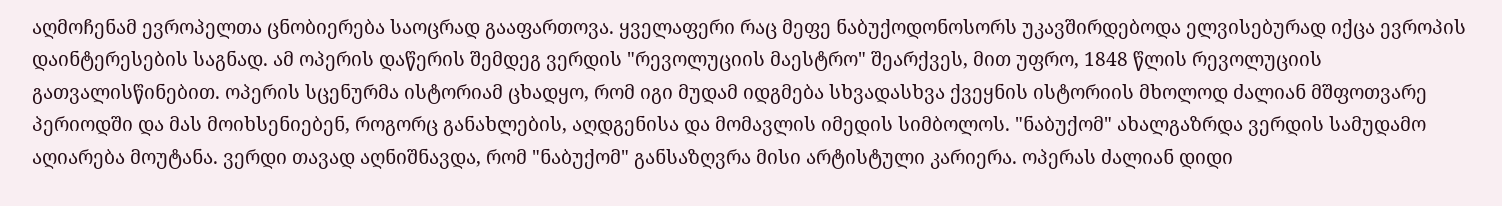აღმოჩენამ ევროპელთა ცნობიერება საოცრად გააფართოვა. ყველაფერი რაც მეფე ნაბუქოდონოსორს უკავშირდებოდა ელვისებურად იქცა ევროპის დაინტერესების საგნად. ამ ოპერის დაწერის შემდეგ ვერდის "რევოლუციის მაესტრო" შეარქვეს, მით უფრო, 1848 წლის რევოლუციის გათვალისწინებით. ოპერის სცენურმა ისტორიამ ცხადყო, რომ იგი მუდამ იდგმება სხვადასხვა ქვეყნის ისტორიის მხოლოდ ძალიან მშფოთვარე პერიოდში და მას მოიხსენიებენ, როგორც განახლების, აღდგენისა და მომავლის იმედის სიმბოლოს. "ნაბუქომ" ახალგაზრდა ვერდის სამუდამო აღიარება მოუტანა. ვერდი თავად აღნიშნავდა, რომ "ნაბუქომ" განსაზღვრა მისი არტისტული კარიერა. ოპერას ძალიან დიდი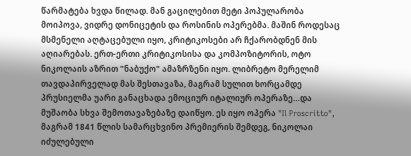წარმატება ხვდა წილად. მან გაცილებით მეტი პოპულარობა მოიპოვა, ვიდრე დონიცეტის და როსინის ოპერებმა. მაშინ როდესაც მსმენელი აღტაცებული იყო, კრიტიკოსები არ ჩქარობდნენ მის აღიარებას. ერთ-ერთი კრიტიკოსისა და კომპოზიტორის, ოტო ნიკოლაის აზრით "ნაბუქო" ამაზრზენი იყო. ლიბრეტო მერელიმ თავდაპირველად მას შესთავაზა, მაგრამ სულით ხორცამდე პრუსიელმა უარი განაცხადა ემოციურ იტალიურ ოპერაზე…და მუშაობა სხვა შემოთავაზებაზე დაიწყო. ეს იყო ოპერა "Il Proscritto", მაგრამ 1841 წლის სამარცხვინო პრემიერის შემდეგ, ნიკოლაი იძულებული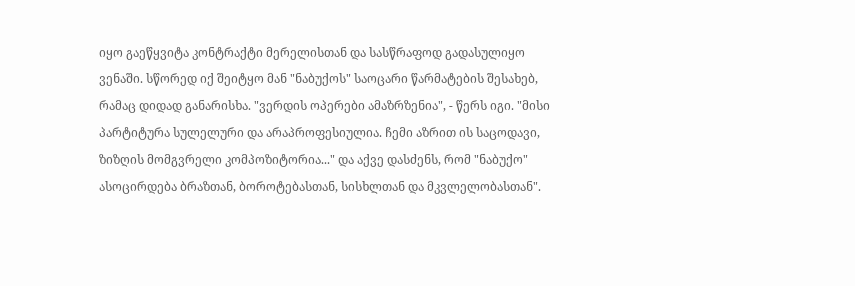იყო გაეწყვიტა კონტრაქტი მერელისთან და სასწრაფოდ გადასულიყო ვენაში. სწორედ იქ შეიტყო მან "ნაბუქოს" საოცარი წარმატების შესახებ, რამაც დიდად განარისხა. "ვერდის ოპერები ამაზრზენია", - წერს იგი. "მისი პარტიტურა სულელური და არაპროფესიულია. ჩემი აზრით ის საცოდავი, ზიზღის მომგვრელი კომპოზიტორია..." და აქვე დასძენს, რომ "ნაბუქო" ასოცირდება ბრაზთან, ბოროტებასთან, სისხლთან და მკვლელობასთან".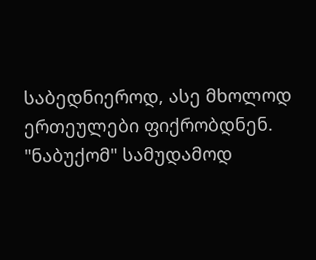საბედნიეროდ, ასე მხოლოდ ერთეულები ფიქრობდნენ. "ნაბუქომ" სამუდამოდ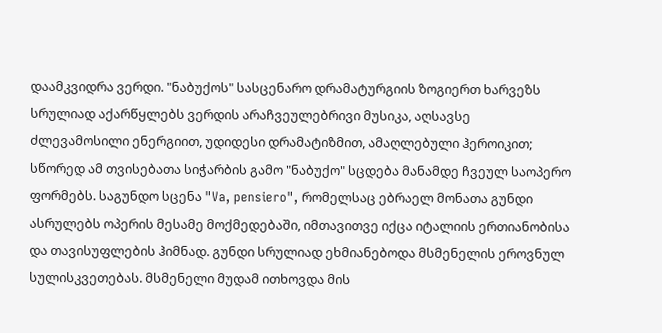დაამკვიდრა ვერდი. "ნაბუქოს" სასცენარო დრამატურგიის ზოგიერთ ხარვეზს სრულიად აქარწყლებს ვერდის არაჩვეულებრივი მუსიკა, აღსავსე ძლევამოსილი ენერგიით, უდიდესი დრამატიზმით, ამაღლებული ჰეროიკით; სწორედ ამ თვისებათა სიჭარბის გამო "ნაბუქო" სცდება მანამდე ჩვეულ საოპერო ფორმებს. საგუნდო სცენა "Va, pensiero", რომელსაც ებრაელ მონათა გუნდი ასრულებს ოპერის მესამე მოქმედებაში, იმთავითვე იქცა იტალიის ერთიანობისა და თავისუფლების ჰიმნად. გუნდი სრულიად ეხმიანებოდა მსმენელის ეროვნულ სულისკვეთებას. მსმენელი მუდამ ითხოვდა მის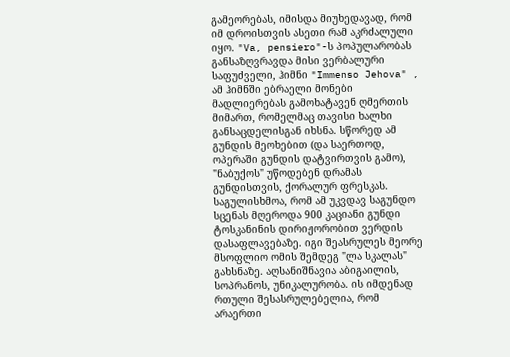გამეორებას, იმისდა მიუხედავად, რომ იმ დროისთვის ასეთი რამ აკრძალული იყო. "Va, pensiero"-ს პოპულარობას განსაზღვრავდა მისი ვერბალური საფუძველი, ჰიმნი "Immenso Jehova" , ამ ჰიმნში ებრაელი მონები მადლიერებას გამოხატავენ ღმერთის მიმართ, რომელმაც თავისი ხალხი განსაცდელისგან იხსნა. სწორედ ამ გუნდის მეოხებით (და საერთოდ, ოპერაში გუნდის დატვირთვის გამო), "ნაბუქოს" უწოდებენ დრამას გუნდისთვის, ქორალურ ფრესკას. საგულისხმოა, რომ ამ უკვდავ საგუნდო სცენას მღეროდა 900 კაციანი გუნდი ტოსკანინის დირიჟორობით ვერდის დასაფლავებაზე. იგი შეასრულეს მეორე მსოფლიო ომის შემდეგ "ლა სკალას" გახსნაზე. აღსანიშნავია აბიგაილის, სოპრანოს, უნიკალურობა. ის იმდენად რთული შესასრულებელია, რომ არაერთი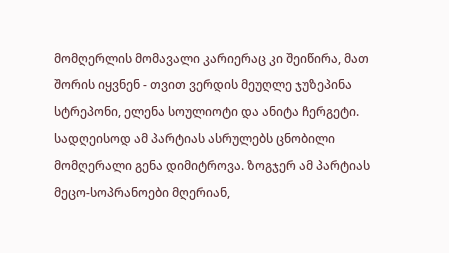მომღერლის მომავალი კარიერაც კი შეიწირა, მათ შორის იყვნენ - თვით ვერდის მეუღლე ჯუზეპინა სტრეპონი, ელენა სოულიოტი და ანიტა ჩერგეტი. სადღეისოდ ამ პარტიას ასრულებს ცნობილი მომღერალი გენა დიმიტროვა. ზოგჯერ ამ პარტიას მეცო-სოპრანოები მღერიან,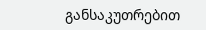განსაკუთრებით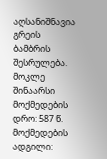აღსანიშნავია გრეის ბამბრის შესრულება.
მოკლე შინაარსი მოქმედების დრო: 587 წ. მოქმედების ადგილი: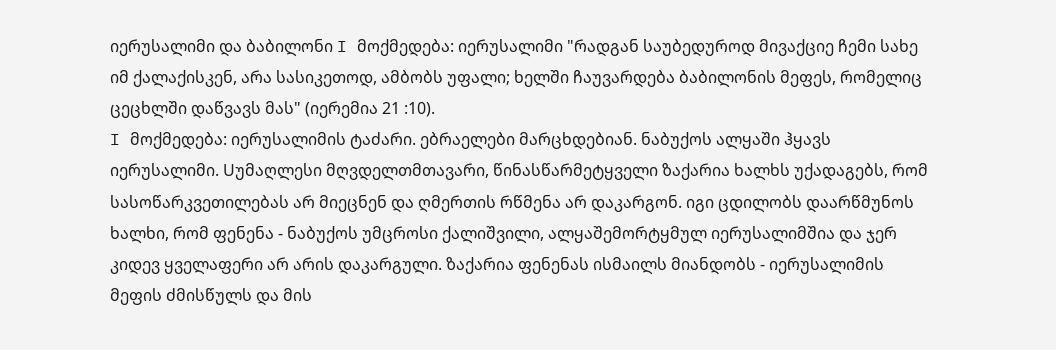იერუსალიმი და ბაბილონი I მოქმედება: იერუსალიმი "რადგან საუბედუროდ მივაქციე ჩემი სახე იმ ქალაქისკენ, არა სასიკეთოდ, ამბობს უფალი; ხელში ჩაუვარდება ბაბილონის მეფეს, რომელიც ცეცხლში დაწვავს მას" (იერემია 21 :10).
I მოქმედება: იერუსალიმის ტაძარი. ებრაელები მარცხდებიან. ნაბუქოს ალყაში ჰყავს იერუსალიმი. Uუმაღლესი მღვდელთმთავარი, წინასწარმეტყველი ზაქარია ხალხს უქადაგებს, რომ სასოწარკვეთილებას არ მიეცნენ და ღმერთის რწმენა არ დაკარგონ. იგი ცდილობს დაარწმუნოს ხალხი, რომ ფენენა - ნაბუქოს უმცროსი ქალიშვილი, ალყაშემორტყმულ იერუსალიმშია და ჯერ კიდევ ყველაფერი არ არის დაკარგული. ზაქარია ფენენას ისმაილს მიანდობს - იერუსალიმის მეფის ძმისწულს და მის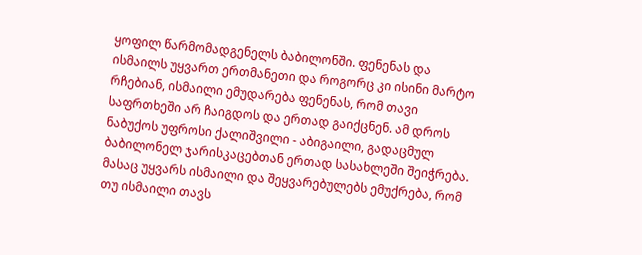ყოფილ წარმომადგენელს ბაბილონში. ფენენას და ისმაილს უყვართ ერთმანეთი და როგორც კი ისინი მარტო რჩებიან, ისმაილი ემუდარება ფენენას, რომ თავი საფრთხეში არ ჩაიგდოს და ერთად გაიქცნენ. ამ დროს ნაბუქოს უფროსი ქალიშვილი - აბიგაილი, გადაცმულ ბაბილონელ ჯარისკაცებთან ერთად სასახლეში შეიჭრება. მასაც უყვარს ისმაილი და შეყვარებულებს ემუქრება, რომ თუ ისმაილი თავს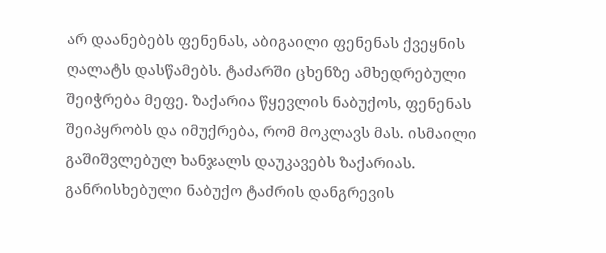არ დაანებებს ფენენას, აბიგაილი ფენენას ქვეყნის ღალატს დასწამებს. ტაძარში ცხენზე ამხედრებული შეიჭრება მეფე. ზაქარია წყევლის ნაბუქოს, ფენენას შეიპყრობს და იმუქრება, რომ მოკლავს მას. ისმაილი გაშიშვლებულ ხანჯალს დაუკავებს ზაქარიას. განრისხებული ნაბუქო ტაძრის დანგრევის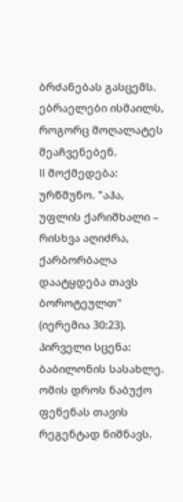ბრძანებას გასცემს. ებრაელები ისმაილს, როგორც მოღალატეს შეაჩვენებენ.
II მოქმედება: ურწმუნო. "აჰა, უფლის ქარიშხალი – რისხვა აღიძრა, ქარბორბალა დაატყდება თავს ბოროტეულთ" (იერემია 30:23). პირველი სცენა: ბაბილონის სასახლე. ომის დროს ნაბუქო ფენენას თავის რეგენტად ნიშნავს.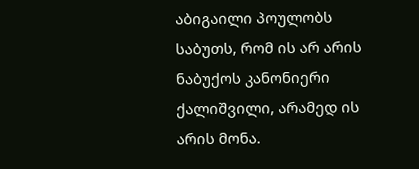აბიგაილი პოულობს საბუთს, რომ ის არ არის ნაბუქოს კანონიერი ქალიშვილი, არამედ ის არის მონა.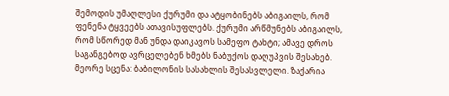შემოდის უმაღლესი ქურუმი და ატყობინებს აბიგაილს, რომ ფენენა ტყვეებს ათავისუფლებს. ქურუმი არწმუნებს აბიგაილს, რომ სწორედ მან უნდა დაიკავოს სამეფო ტახტი; ამავე დროს საგანგებოდ ავრცელებენ ხმებს ნაბუქოს დაღუპვის შესახებ.
მეორე სცენა: ბაბილონის სასახლის შესასვლელი. ზაქარია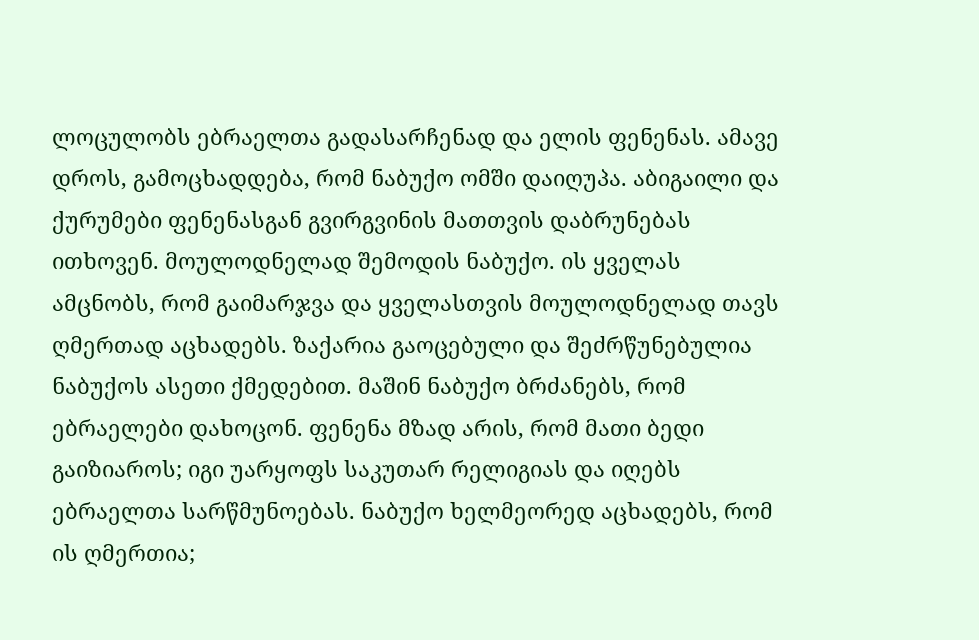ლოცულობს ებრაელთა გადასარჩენად და ელის ფენენას. ამავე დროს, გამოცხადდება, რომ ნაბუქო ომში დაიღუპა. აბიგაილი და ქურუმები ფენენასგან გვირგვინის მათთვის დაბრუნებას ითხოვენ. მოულოდნელად შემოდის ნაბუქო. ის ყველას ამცნობს, რომ გაიმარჯვა და ყველასთვის მოულოდნელად თავს ღმერთად აცხადებს. ზაქარია გაოცებული და შეძრწუნებულია ნაბუქოს ასეთი ქმედებით. მაშინ ნაბუქო ბრძანებს, რომ ებრაელები დახოცონ. ფენენა მზად არის, რომ მათი ბედი გაიზიაროს; იგი უარყოფს საკუთარ რელიგიას და იღებს ებრაელთა სარწმუნოებას. ნაბუქო ხელმეორედ აცხადებს, რომ ის ღმერთია;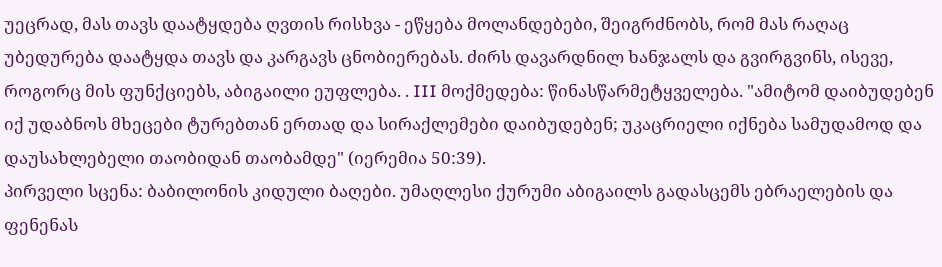უეცრად, მას თავს დაატყდება ღვთის რისხვა - ეწყება მოლანდებები, შეიგრძნობს, რომ მას რაღაც უბედურება დაატყდა თავს და კარგავს ცნობიერებას. ძირს დავარდნილ ხანჯალს და გვირგვინს, ისევე, როგორც მის ფუნქციებს, აბიგაილი ეუფლება. . III მოქმედება: წინასწარმეტყველება. "ამიტომ დაიბუდებენ იქ უდაბნოს მხეცები ტურებთან ერთად და სირაქლემები დაიბუდებენ; უკაცრიელი იქნება სამუდამოდ და დაუსახლებელი თაობიდან თაობამდე" (იერემია 50:39).
პირველი სცენა: ბაბილონის კიდული ბაღები. უმაღლესი ქურუმი აბიგაილს გადასცემს ებრაელების და ფენენას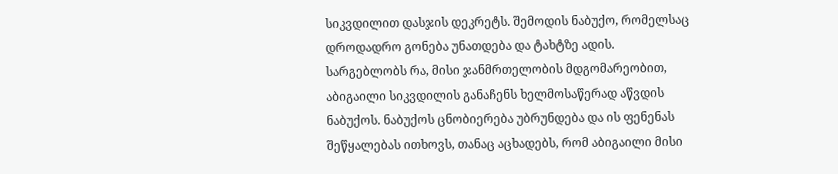სიკვდილით დასჯის დეკრეტს. შემოდის ნაბუქო, რომელსაც დროდადრო გონება უნათდება და ტახტზე ადის. სარგებლობს რა, მისი ჯანმრთელობის მდგომარეობით, აბიგაილი სიკვდილის განაჩენს ხელმოსაწერად აწვდის ნაბუქოს. ნაბუქოს ცნობიერება უბრუნდება და ის ფენენას შეწყალებას ითხოვს, თანაც აცხადებს, რომ აბიგაილი მისი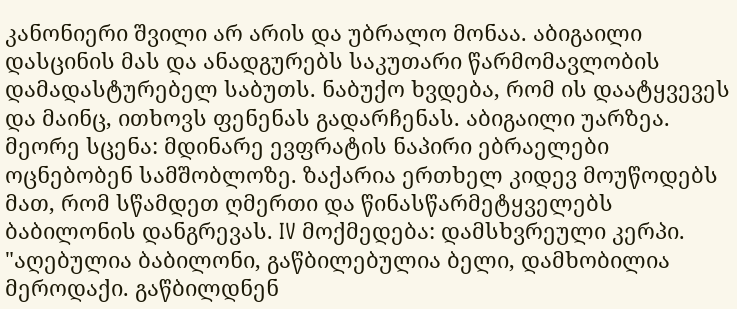კანონიერი შვილი არ არის და უბრალო მონაა. აბიგაილი დასცინის მას და ანადგურებს საკუთარი წარმომავლობის დამადასტურებელ საბუთს. ნაბუქო ხვდება, რომ ის დაატყვევეს და მაინც, ითხოვს ფენენას გადარჩენას. აბიგაილი უარზეა.
მეორე სცენა: მდინარე ევფრატის ნაპირი ებრაელები ოცნებობენ სამშობლოზე. ზაქარია ერთხელ კიდევ მოუწოდებს მათ, რომ სწამდეთ ღმერთი და წინასწარმეტყველებს ბაბილონის დანგრევას. IV მოქმედება: დამსხვრეული კერპი. "აღებულია ბაბილონი, გაწბილებულია ბელი, დამხობილია მეროდაქი. გაწბილდნენ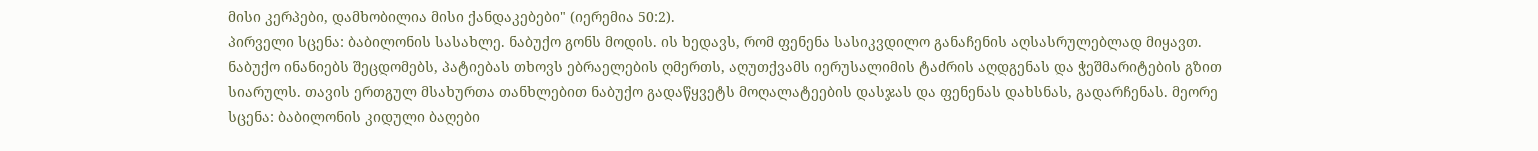მისი კერპები, დამხობილია მისი ქანდაკებები" (იერემია 50:2).
პირველი სცენა: ბაბილონის სასახლე. ნაბუქო გონს მოდის. ის ხედავს, რომ ფენენა სასიკვდილო განაჩენის აღსასრულებლად მიყავთ. ნაბუქო ინანიებს შეცდომებს, პატიებას თხოვს ებრაელების ღმერთს, აღუთქვამს იერუსალიმის ტაძრის აღდგენას და ჭეშმარიტების გზით სიარულს. თავის ერთგულ მსახურთა თანხლებით ნაბუქო გადაწყვეტს მოღალატეების დასჯას და ფენენას დახსნას, გადარჩენას. მეორე სცენა: ბაბილონის კიდული ბაღები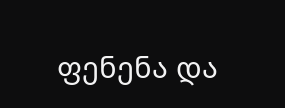ფენენა და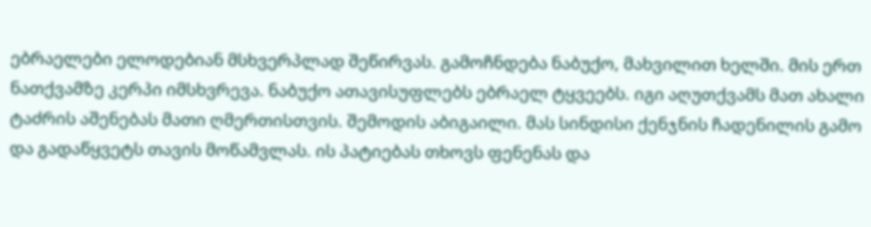ებრაელები ელოდებიან მსხვერპლად შეწირვას. გამოჩნდება ნაბუქო, მახვილით ხელში. მის ერთ ნათქვამზე კერპი იმსხვრევა. ნაბუქო ათავისუფლებს ებრაელ ტყვეებს. იგი აღუთქვამს მათ ახალი ტაძრის აშენებას მათი ღმერთისთვის. შემოდის აბიგაილი. მას სინდისი ქენჯნის ჩადენილის გამო და გადაწყვეტს თავის მოწამვლას. ის პატიებას თხოვს ფენენას და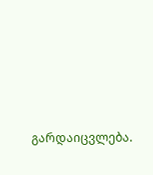გარდაიცვლება.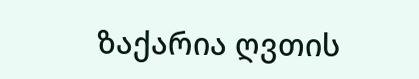ზაქარია ღვთის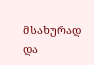მსახურად და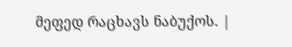მეფედ რაცხავს ნაბუქოს. |